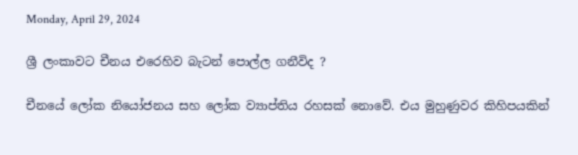Monday, April 29, 2024

ශ්‍රී ලංකාවට චීනය එරෙහිව බැටන් පොල්ල ගනීවිද ?

චීනයේ ලෝක නියෝජනය සහ ලෝක ව්‍යාප්තිය රහසක් නොවේ. එය මුහුණුවර කිහිපයකින්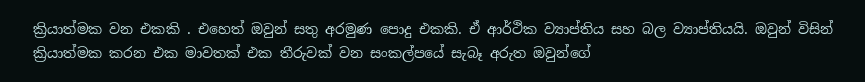ක්‍රියාත්මක වන එකකි . එහෙත් ඔවුන් සතු අරමුණ පොදු එකකි. ඒ ආර්ථික ව්‍යාප්තිය සහ බල ව්‍යාප්තියයි. ඔවුන් විසින් ක්‍රියාත්මක කරන එක මාවතක් එක තීරුවක් වන සංකල්පයේ සැබෑ අරුත ඔවුන්ගේ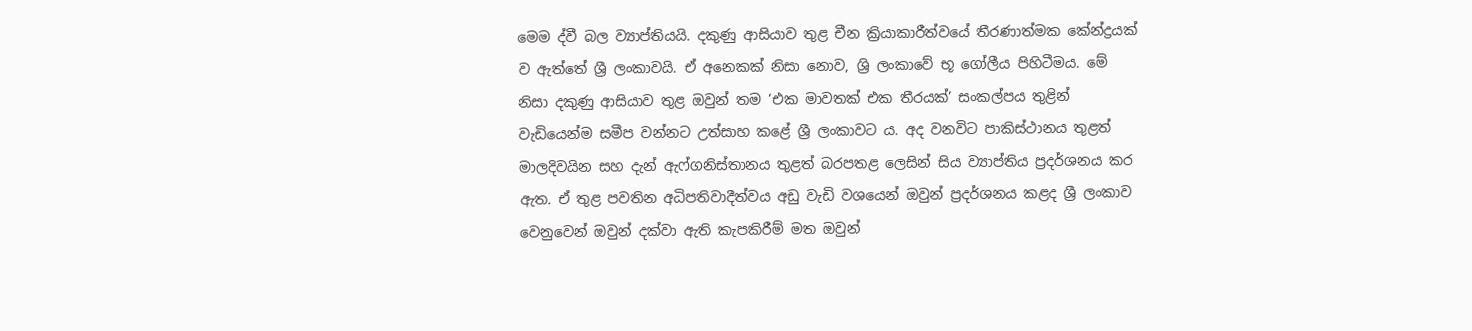මෙම ද්වී බල ව්‍යාප්තියයි. දකුණු ආසියාව තුළ චීන ක්‍රියාකාරීත්වයේ තීරණාත්මක කේන්ද්‍රයක් ව ඇත්තේ ශ්‍රී ලංකාවයි. ඒ අනෙකක් නිසා නොව, ශ්‍රි ලංකාවේ භූ ගෝලීය පිහිටීමය. මේ නිසා දකුණු ආසියාව තුළ ඔවුන් තම ‘එක මාවතක් එක තීරයක්’ සංකල්පය තුළින් වැඩියෙන්ම සමීප වන්නට උත්සාහ කළේ ශ්‍රී ලංකාවට ය. අද වනවිට පාකිස්ථානය තුළත් මාලදිවයින සහ දැන් ඇෆ්ගනිස්තානය තුළත් බරපතළ ලෙසින් සිය ව්‍යාප්තිය ප්‍රදර්ශනය කර ඇත. ඒ තුළ පවතින අධිපතිවාදීත්වය අඩු වැඩි වශයෙන් ඔවුන් ප්‍රදර්ශනය කළද ශ්‍රී ලංකාව වෙනුවෙන් ඔවුන් දක්වා ඇති කැපකිරීම් මත ඔවුන්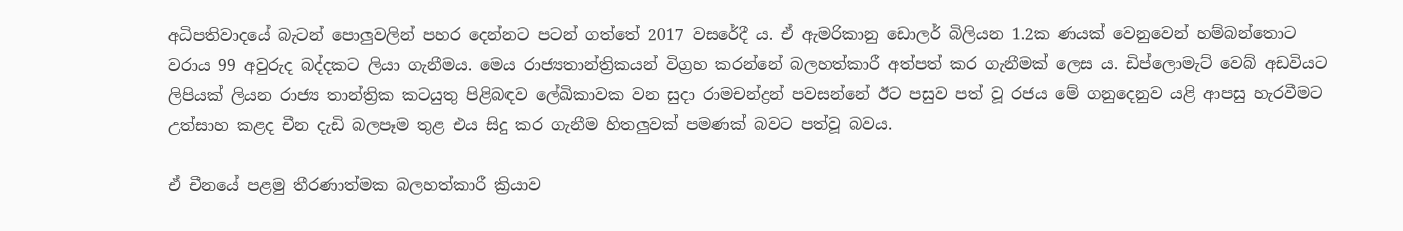අධිපතිවාදයේ බැටන් පොලුවලින් පහර දෙන්නට පටන් ගත්තේ 2017 වසරේදී ය. ඒ ඇමරිකානු ඩොලර් බිලියන 1.2ක ණයක් වෙනුවෙන් හම්බන්තොට වරාය 99 අවුරුද බද්දකට ලියා ගැනීමය. මෙය රාජ්‍යතාන්ත්‍රිකයන් විග්‍රහ කරන්නේ බලහත්කාරී අත්පත් කර ගැනීමක් ලෙස ය. ඩිප්ලොමැට් වෙබ් අඩවියට ලිපියක් ලියන රාජ්‍ය තාන්ත්‍රික කටයුතු පිළිබඳව ලේඛිකාවක වන සුදා රාමචන්ද්‍රන් පවසන්නේ ඊට පසුව පත් වූ රජය මේ ගනුදෙනුව යළි ආපසු හැරවීමට උත්සාහ කළද චීන දැඩි බලපෑම තුළ එය සිදු කර ගැනීම හිතලුවක් පමණක් බවට පත්වූ බවය.

ඒ චීනයේ පළමු තීරණාත්මක බලහත්කාරී ක්‍රියාව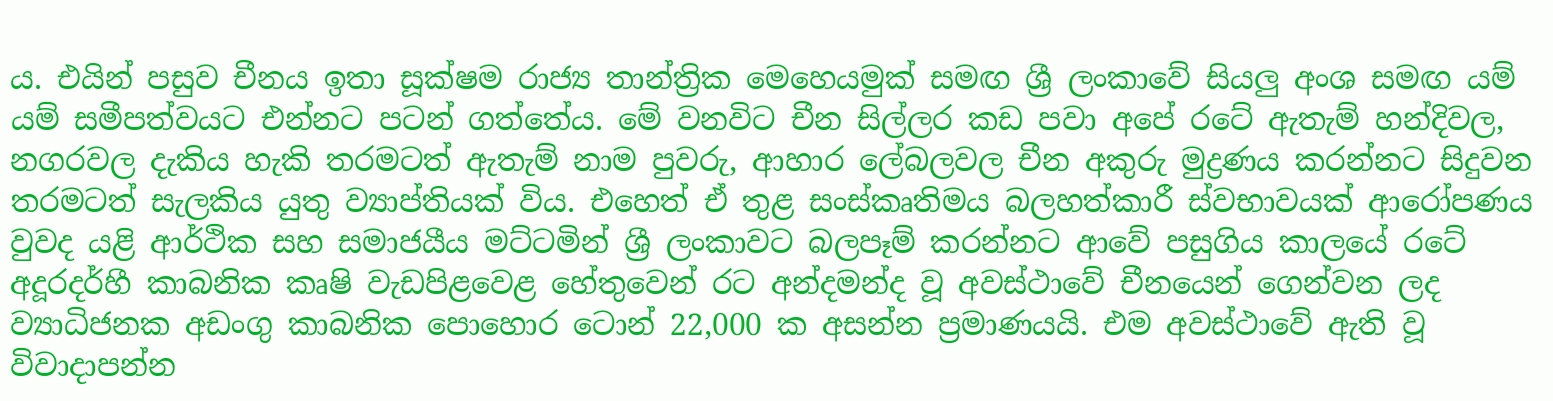ය. එයින් පසුව චීනය ඉතා සූක්ෂම රාජ්‍ය තාන්ත්‍රික මෙහෙයමුක් සමඟ ශ්‍රී ලංකාවේ සියලු අංශ සමඟ යම් යම් සමීපත්වයට එන්නට පටන් ගත්තේය. මේ වනවිට චීන සිල්ලර කඩ පවා අපේ රටේ ඇතැම් හන්දිවල, නගරවල දැකිය හැකි තරමටත් ඇතැම් නාම පුවරු, ආහාර ලේබලවල චීන අකුරු මුද්‍රණය කරන්නට සිදුවන තරමටත් සැලකිය යුතු ව්‍යාප්තියක් විය. එහෙත් ඒ තුළ සංස්කෘතිමය බලහත්කාරී ස්වභාවයක් ආරෝපණය වුවද යළි ආර්ථික සහ සමාජයීය මට්ටමින් ශ්‍රී ලංකාවට බලපෑම් කරන්නට ආවේ පසුගිය කාලයේ රටේ අදූරදර්හී කාබනික කෘෂි වැඩපිළවෙළ හේතුවෙන් රට අන්දමන්ද වූ අවස්ථාවේ චීනයෙන් ගෙන්වන ලද ව්‍යාධිජනක අඩංගු කාබනික පොහොර ටොන් 22,000 ක අසන්න ප්‍රමාණයයි. එම අවස්ථාවේ ඇති වූ විවාදාපන්න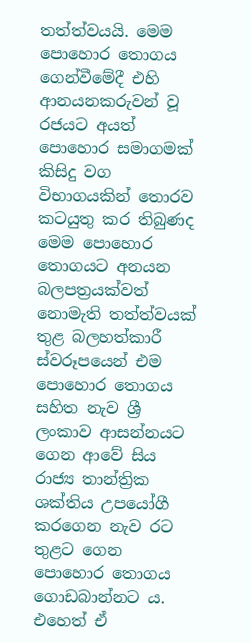තත්ත්වයයි. මෙම පොහොර තොගය ගෙන්වීමේදී එහි ආනයනකරුවන් වූ රජයට අයත් පොහොර සමාගමක් කිසිදු වග විභාගයකින් තොරව කටයුතු කර තිබුණද මෙම පොහොර තොගයට අනයන බලපත්‍රයක්වත් නොමැති තත්ත්වයක් තුළ බලහත්කාරී ස්වරූපයෙන් එම පොහොර තොගය සහිත නැව ශ්‍රී ලංකාව ආසන්නයට ගෙන ආවේ සිය රාජ්‍ය තාන්ත්‍රික ශක්තිය උපයෝගී කරගෙන නැව රට තුළට ගෙන පොහොර තොගය ගොඩබාන්නට ය. එහෙත් ඒ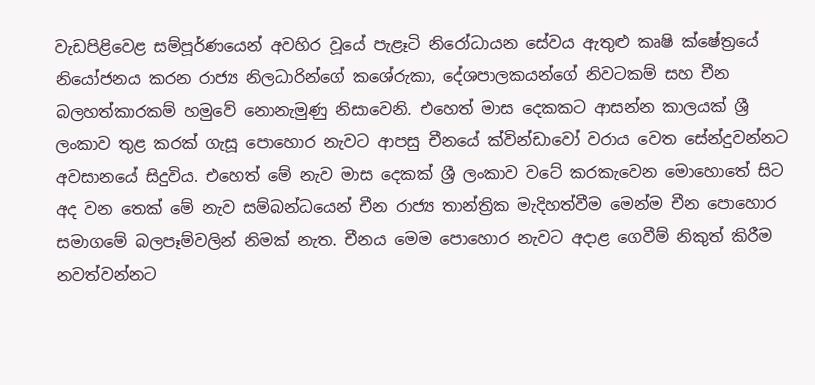වැඩපිළිවෙළ සම්පූර්ණයෙන් අවහිර වූයේ පැළෑටි නිරෝධායන සේවය ඇතුළු කෘෂි ක්ෂේත්‍රයේ නියෝජනය කරන රාජ්‍ය නිලධාරින්ගේ කශේරුකා, දේශපාලකයන්ගේ නිවටකම් සහ චීන බලහත්කාරකම් හමුවේ නොනැමුණු නිසාවෙනි. එහෙත් මාස දෙකකට ආසන්න කාලයක් ශ්‍රී ලංකාව තුළ කරක් ගැසූ පොහොර නැවට ආපසු චීනයේ ක්වින්ඩාවෝ වරාය වෙත සේන්දුවන්නට අවසානයේ සිදුවිය. එහෙත් මේ නැව මාස දෙකක් ශ්‍රී ලංකාව වටේ කරකැවෙන මොහොතේ සිට අද වන තෙක් මේ නැව සම්බන්ධයෙන් චීන රාජ්‍ය තාන්ත්‍රික මැදිහත්වීම මෙන්ම චීන පොහොර සමාගමේ බලපෑම්වලින් නිමක් නැත. චීනය මෙම පොහොර නැවට අදාළ ගෙවීම් නිකුත් කිරීම නවත්වන්නට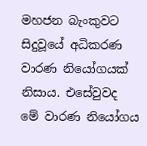මහජන බැංකුවට සිදුවූයේ අධිකරණ වාරණ නියෝගයක් නිසාය. එසේවුවද මේ වාරණ නියෝගය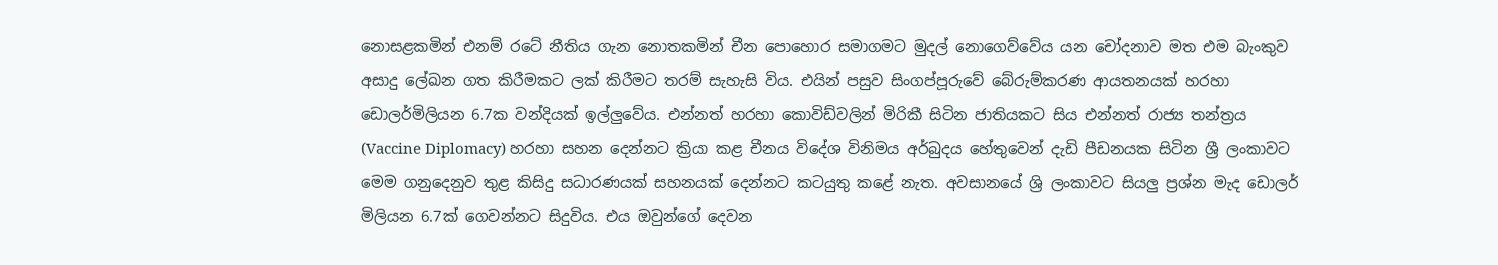නොසළකමින් එනම් රටේ නීතිය ගැන නොතකමින් චීන පොහොර සමාගමට මුදල් නොගෙව්වේය යන චෝදනාව මත එම බැංකුව අසාදු ලේඛන ගත කිරීමකට ලක් කිරීමට තරම් සැහැසි විය. එයින් පසුව සිංගප්පූරුවේ බේරුම්කරණ ආයතනයක් හරහා ඩොලර්මිලියන 6.7ක වන්දියක් ඉල්ලුවේය. එන්නත් හරහා කොවිඩ්වලින් මිරිකී සිටින ජාතියකට සිය එන්නත් රාජ්‍ය තන්ත්‍රය (Vaccine Diplomacy) හරහා සහන දෙන්නට ක්‍රියා කළ චීනය විදේශ විනිමය අර්බුදය හේතුවෙන් දැඩි පීඩනයක සිටින ශ්‍රී ලංකාවට මෙම ගනුදෙනුව තුළ කිසිදු සධාරණයක් සහනයක් දෙන්නට කටයුතු කළේ නැත. අවසානයේ ශ්‍රි ලංකාවට සියලු ප්‍රශ්න මැද ඩොලර් මිලියන 6.7ක් ගෙවන්නට සිදුවිය. එය ඔවුන්ගේ දෙවන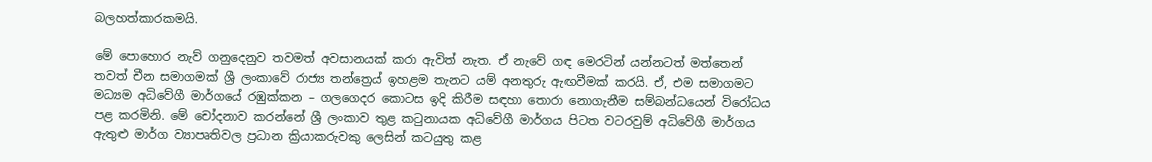බලහත්කාරකමයි.

මේ පොහොර නැව් ගනුදෙනුව තවමත් අවසානයක් කරා ඇවිත් නැත. ඒ නැවේ ගඳ මෙරටින් යන්නටත් මත්තෙන් තවත් චීන සමාගමක් ශ්‍රී ලංකාවේ රාජ්‍ය තන්ත්‍රෙය් ඉහළම තැනට යම් අනතුරු ඇඟවීමක් කරයි. ඒ, එම සමාගමට මධ්‍යම අධිවේගී මාර්ගයේ රඹුක්කන – ගලගෙදර කොටස ඉදි කිරීම සඳහා තොරා නොගැනීම සම්බන්ධයෙන් විරෝධය පළ කරමිනි. මේ චෝදනාව කරන්නේ ශ්‍රී ලංකාව තුළ කටුනායක අධිවේගී මාර්ගය පිටත වටරවුම් අධිවේගී මාර්ගය ඇතුළු මාර්ග ව්‍යාපෘතිවල ප්‍රධාන ක්‍රියාකරුවකු ලෙසින් කටයුතු කළ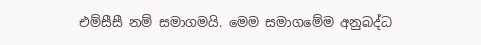එම්සීසී නම් සමාගමයි. මෙම සමාගමේම අනුබද්ධ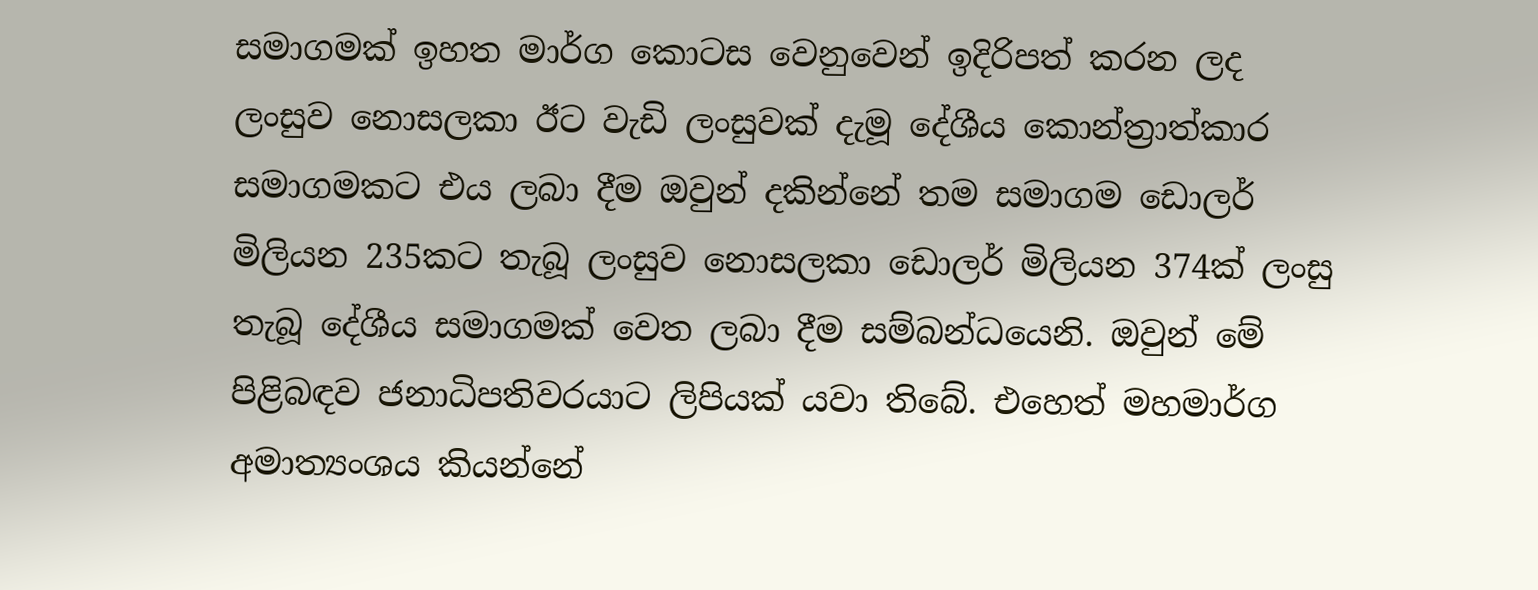සමාගමක් ඉහත මාර්ග කොටස වෙනුවෙන් ඉදිරිපත් කරන ලද ලංසුව නොසලකා ඊට වැඩි ලංසුවක් දැමූ දේශීය කොන්ත්‍රාත්කාර සමාගමකට එය ලබා දීම ඔවුන් දකින්නේ තම සමාගම ඩොලර් මිලියන 235කට තැබූ ලංසුව නොසලකා ඩොලර් මිලියන 374ක් ලංසු තැබූ දේශීය සමාගමක් වෙත ලබා දීම සම්බන්ධයෙනි. ඔවුන් මේ පිළිබඳව ජනාධිපතිවරයාට ලිපියක් යවා තිබේ. එහෙත් මහමාර්ග අමාත්‍යංශය කියන්නේ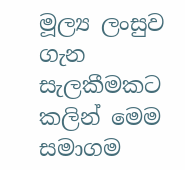මූල්‍ය ලංසුව ගැන සැලකීමකට කලින් මෙම සමාගම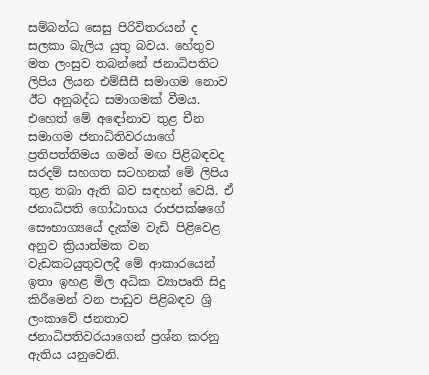සම්බන්ධ සෙසු පිරිවිතරයන් ද සලකා බැලිය යුතු බවය. හේතුව මත ලංසුව තබන්නේ ජනාධිපතිට ලිපිය ලියන එම්සීසී සමාගම නොව ඊට අනුබද්ධ සමාගමක් වීමය. එහෙත් මේ අඳෝනාව තුළ චීන සමාගම ජනාධිතිවරයාගේ ප්‍රතිපත්තිමය ගමන් මඟ පිළිබඳවද සරදම් සහගත සටහනක් මේ ලිපිය තුළ තබා ඇති බව සඳහන් වෙයි. ඒ ජනාධිපති ගෝඨාභය රාජපක්ෂගේ සෞභාග්‍යයේ දැක්ම වැඩි පිළිවෙළ අනුව ක්‍රියාත්මක වන වැඩකටයුතුවලදී මේ ආකාරයෙන් ඉතා ඉහළ මිල අධික ව්‍යාපෘති සිදු කිරීමෙන් වන පාඩුව පිළිබඳව ශ්‍රි ලංකාවේ ජනතාව ජනාධිපතිවරයාගෙන් ප්‍රශ්න කරනු ඇතිය යනුවෙනි.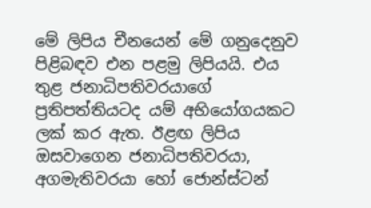මේ ලිපිය චීනයෙන් මේ ගනුදෙනුව පිළිබඳව එන පළමු ලිපියයි. එය තුළ ජනාධිපතිවරයාගේ ප්‍රතිපත්තියටද යම් අභියෝගයකට ලක් කර ඇත. ඊළඟ ලිපිය ඔසවාගෙන ජනාධිපතිවරයා, අගමැතිවරයා හෝ ජොන්ස්ටන්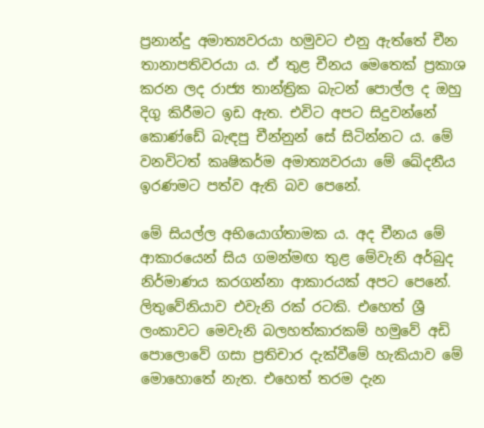ප්‍රනාන්දු අමාත්‍යවරයා හමුවට එනු ඇත්තේ චීන තානාපතිවරයා ය. ඒ තුළ චීනය මෙතෙක් ප්‍රකාශ කරන ලද රාජ්‍ය තාන්ත්‍රික බැටන් පොල්ල ද ඔහු දිගු කිරීමට ඉඩ ඇත. එවිට අපට සිදුවන්නේ කොණ්ඩේ බැඳපු චීන්නුන් සේ සිටින්නට ය. මේ වනවිටත් කෘෂිකර්ම අමාත්‍යවරයා මේ ඛේදනීය ඉරණමට පත්ව ඇති බව පෙනේ.

මේ සියල්ල අභියොග්තාමක ය. අද චීනය මේ ආකාරයෙන් සිය ගමන්මඟ තුළ මේවැනි අර්බුද නිර්මාණය කරගන්නා ආකාරයක් අපට පෙනේ. ලිතුවේනියාව එවැනි රක් රටකි. එහෙත් ශ්‍රී ලංකාවට මෙවැනි බලහත්කාරකම් හමුවේ අඩි පොලොවේ ගසා ප්‍රතිචාර දැක්වීමේ හැකියාව මේ මොහොතේ නැත. එහෙත් තරම දැන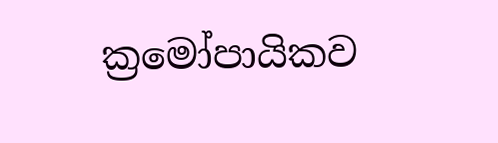ක්‍රමෝපායිකව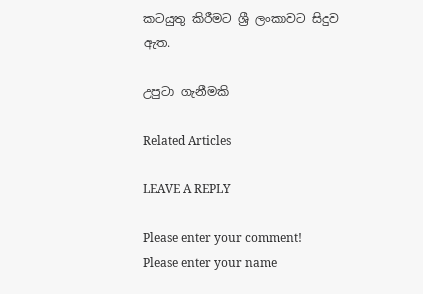කටයුතු කිරීමට ශ්‍රී ලංකාවට සිදුව ඇත.

උපුටා ගැනීමකි

Related Articles

LEAVE A REPLY

Please enter your comment!
Please enter your name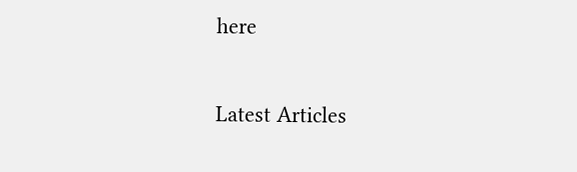here

Latest Articles